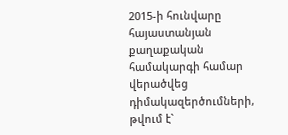2015-ի հունվարը հայաստանյան քաղաքական համակարգի համար վերածվեց դիմակազերծումների, թվում է`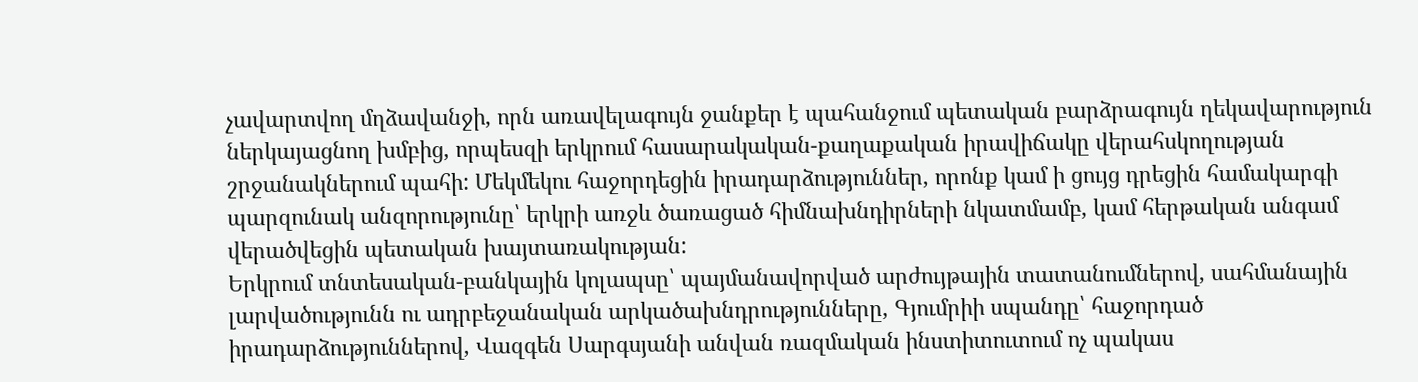չավարտվող մղձավանջի, որն առավելագույն ջանքեր է պահանջում պետական բարձրագույն ղեկավարություն ներկայացնող խմբից, որպեսզի երկրում հասարակական-քաղաքական իրավիճակը վերահսկողության շրջանակներում պահի: Մեկմեկու հաջորդեցին իրադարձություններ, որոնք կամ ի ցույց դրեցին համակարգի պարզունակ անզորությունը՝ երկրի առջև ծառացած հիմնախնդիրների նկատմամբ, կամ հերթական անգամ վերածվեցին պետական խայտառակության:
Երկրում տնտեսական-բանկային կոլապսը՝ պայմանավորված արժույթային տատանումներով, սահմանային լարվածությունն ու ադրբեջանական արկածախնդրությունները, Գյումրիի սպանդը՝ հաջորդած իրադարձություններով, Վազգեն Սարգսյանի անվան ռազմական ինստիտուտում ոչ պակաս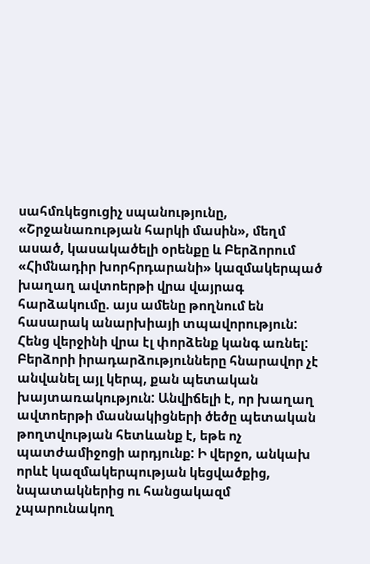սահմռկեցուցիչ սպանությունը, «Շրջանառության հարկի մասին», մեղմ ասած, կասակածելի օրենքը և Բերձորում «Հիմնադիր խորհրդարանի» կազմակերպած խաղաղ ավտոերթի վրա վայրագ հարձակումը. այս ամենը թողնում են հասարակ անարխիայի տպավորություն:
Հենց վերջինի վրա էլ փորձենք կանգ առնել: Բերձորի իրադարձությունները հնարավոր չէ անվանել այլ կերպ, քան պետական խայտառակություն: Անվիճելի է, որ խաղաղ ավտոերթի մասնակիցների ծեծը պետական թողտվության հետևանք է, եթե ոչ պատժամիջոցի արդյունք: Ի վերջո, անկախ որևէ կազմակերպության կեցվածքից, նպատակներից ու հանցակազմ չպարունակող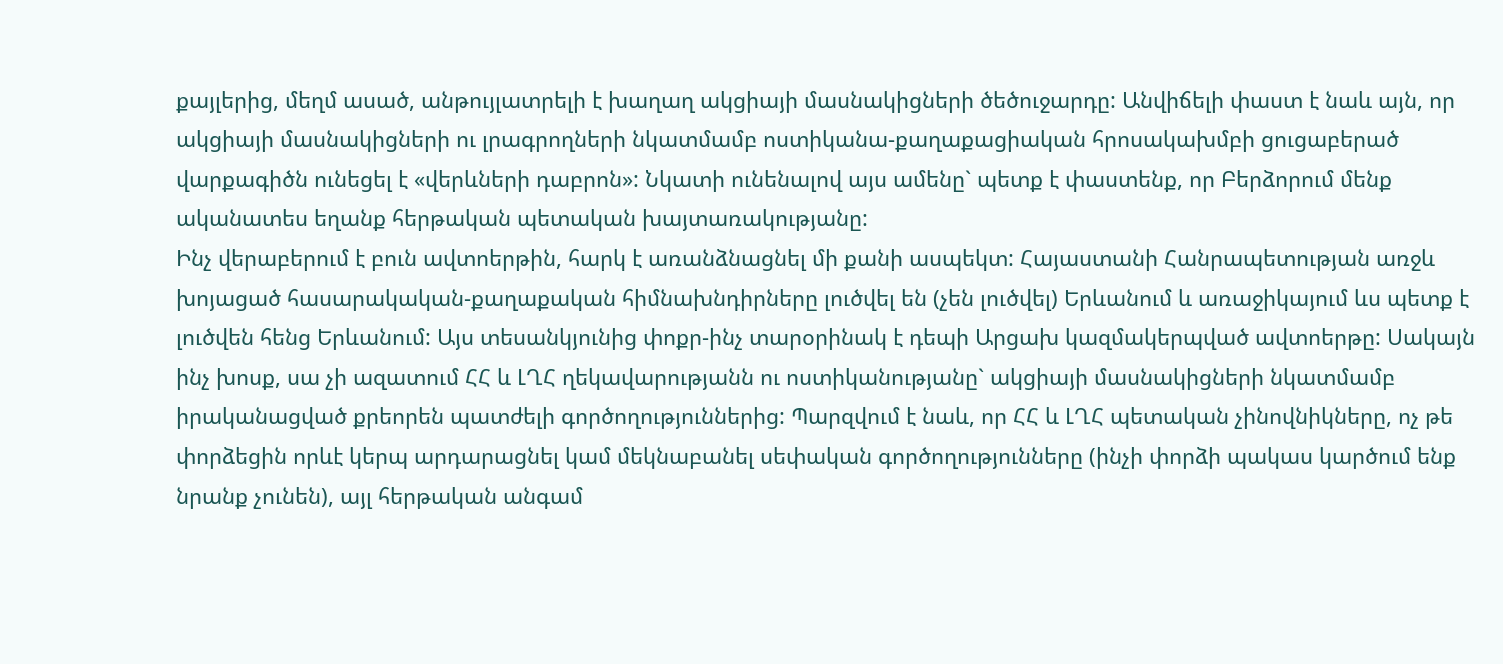քայլերից, մեղմ ասած, անթույլատրելի է խաղաղ ակցիայի մասնակիցների ծեծուջարդը: Անվիճելի փաստ է նաև այն, որ ակցիայի մասնակիցների ու լրագրողների նկատմամբ ոստիկանա-քաղաքացիական հրոսակախմբի ցուցաբերած վարքագիծն ունեցել է «վերևների դաբրոն»: Նկատի ունենալով այս ամենը` պետք է փաստենք, որ Բերձորում մենք ականատես եղանք հերթական պետական խայտառակությանը:
Ինչ վերաբերում է բուն ավտոերթին, հարկ է առանձնացնել մի քանի ասպեկտ: Հայաստանի Հանրապետության առջև խոյացած հասարակական-քաղաքական հիմնախնդիրները լուծվել են (չեն լուծվել) Երևանում և առաջիկայում ևս պետք է լուծվեն հենց Երևանում: Այս տեսանկյունից փոքր-ինչ տարօրինակ է դեպի Արցախ կազմակերպված ավտոերթը: Սակայն ինչ խոսք, սա չի ազատում ՀՀ և ԼՂՀ ղեկավարությանն ու ոստիկանությանը` ակցիայի մասնակիցների նկատմամբ իրականացված քրեորեն պատժելի գործողություններից: Պարզվում է նաև, որ ՀՀ և ԼՂՀ պետական չինովնիկները, ոչ թե փորձեցին որևէ կերպ արդարացնել կամ մեկնաբանել սեփական գործողությունները (ինչի փորձի պակաս կարծում ենք նրանք չունեն), այլ հերթական անգամ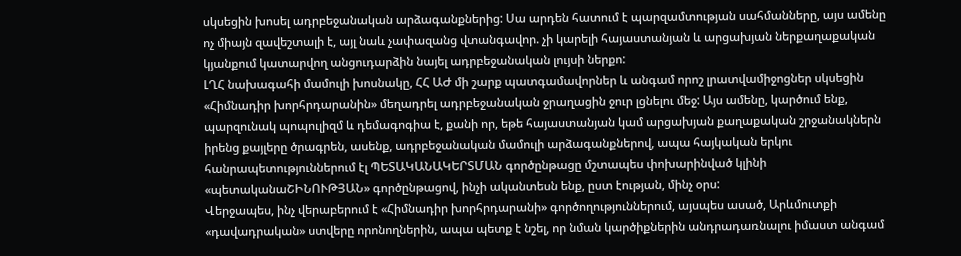սկսեցին խոսել ադրբեջանական արձագանքներից: Սա արդեն հատում է պարզամտության սահմանները, այս ամենը ոչ միայն զավեշտալի է, այլ նաև չափազանց վտանգավոր. չի կարելի հայաստանյան և արցախյան ներքաղաքական կյանքում կատարվող անցուդարձին նայել ադրբեջանական լույսի ներքո:
ԼՂՀ նախագահի մամուլի խոսնակը, ՀՀ ԱԺ մի շարք պատգամավորներ և անգամ որոշ լրատվամիջոցներ սկսեցին «Հիմնադիր խորհրդարանին» մեղադրել ադրբեջանական ջրաղացին ջուր լցնելու մեջ: Այս ամենը, կարծում ենք, պարզունակ պոպուլիզմ և դեմագոգիա է, քանի որ, եթե հայաստանյան կամ արցախյան քաղաքական շրջանակներն իրենց քայլերը ծրագրեն, ասենք, ադրբեջանական մամուլի արձագանքներով, ապա հայկական երկու հանրապետություններում էլ ՊԵՏԱԿԱՆԱԿԵՐՏՄԱՆ գործընթացը մշտապես փոխարինված կլինի «պետականաՇԻՆՈՒԹՅԱՆ» գործընթացով, ինչի ականտեսն ենք, ըստ էության, մինչ օրս:
Վերջապես, ինչ վերաբերում է «Հիմնադիր խորհրդարանի» գործողություններում, այսպես ասած, Արևմուտքի «դավադրական» ստվերը որոնողներին, ապա պետք է նշել, որ նման կարծիքներին անդրադառնալու իմաստ անգամ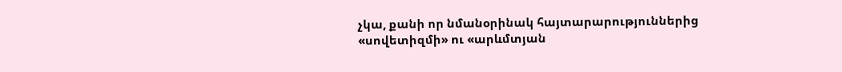չկա, քանի որ նմանօրինակ հայտարարություններից «սովետիզմի» ու «արևմտյան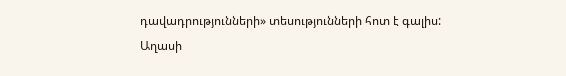դավադրությունների» տեսությունների հոտ է գալիս:
Աղասի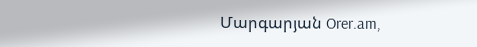Մարգարյան Orer.am,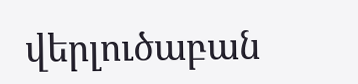վերլուծաբան